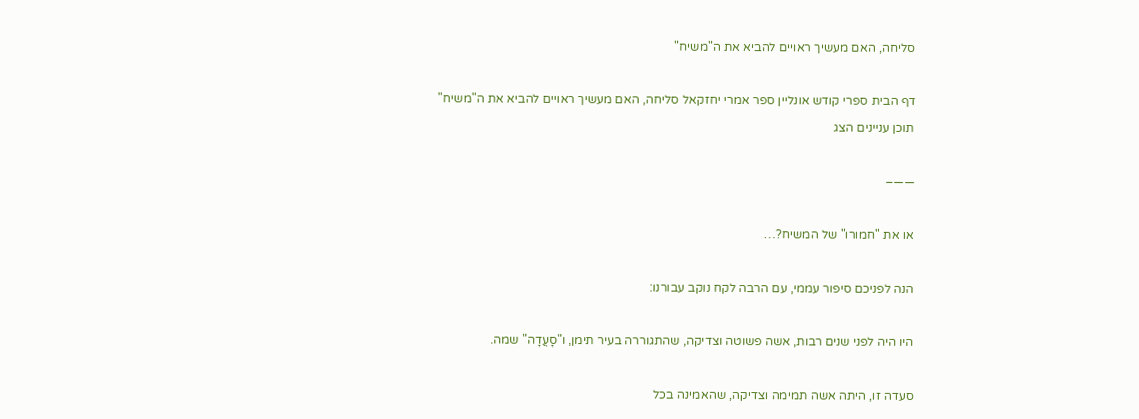סליחה, האם מעשיך ראויים להביא את ה"משיח"

דף הבית ספרי קודש אונליין ספר אמרי יחזקאל סליחה, האם מעשיך ראויים להביא את ה"משיח"
תוכן עניינים הצג

——–

או את "חמורו" של המשיח?…

הנה לפניכם סיפור עממי, עם הרבה לקח נוקב עבורנו:

היו היה לפני שנים רבות, אשה פשוטה וצדיקה, שהתגוררה בעיר תימן, ו"סָעֲדָה" שמה.

סעדה זו, היתה אשה תמימה וצדיקה, שהאמינה בכל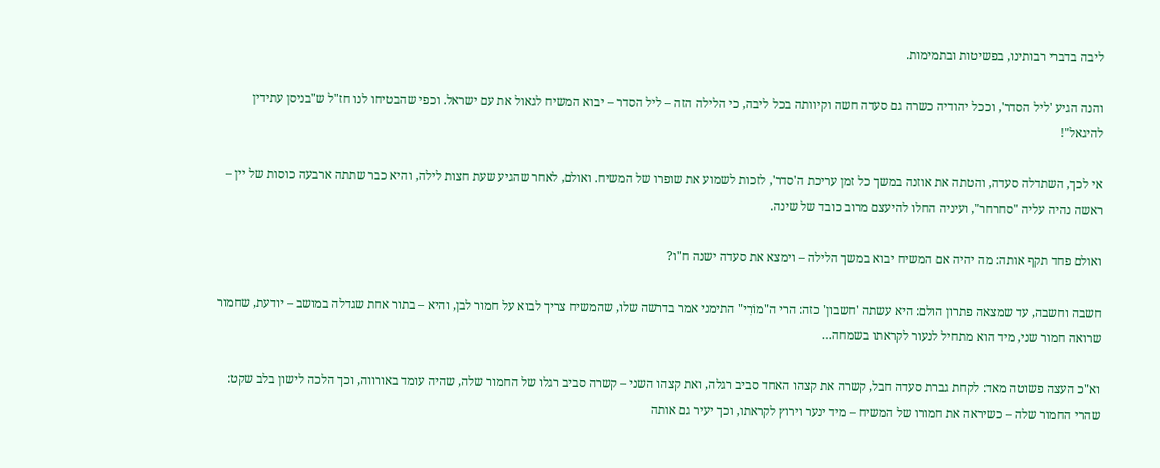ליבה בדברי רבותינו, בפשיטות ובתמימות.

והנה הגיע 'ליל הסדר', וככל יהודיה כשרה גם סעדה חשה וקיוותה בכל ליבה, כי הלילה הזה – ליל הסדר – יבוא המשיח לגאול את עם ישראל. וכפי שהבטיחו לנו חז"ל ש"בניסן עתידין להיגאל"!

אי לכך, השתדלה סעדה, והטתה את אוזנה במשך כל זמן עריכת ה'סדר', לזכות לשמוע את שופרו של המשיח. ואולם, לאחר שהגיע שעת חצות לילה, והיא כבר שתתה ארבעה כוסות של יין – ראשה נהיה עליה "סחרחר", ועיניה החלו להיעצם מרוב כובד של שינה.

ואולם פחד תקף אותה: מה יהיה אם המשיח יבוא במשך הלילה – וימצא את סעדה ישנה ח"ו?

חשבה וחשבה, עד שמצאה פתרון הולם: היא עשתה 'חשבון' כזה: הרי ה"מוֹרִי" התימני אמר בדרשה שלו, שהמשיח צריך לבוא על חמור לבן, והיא – בתור אחת שגדלה במושב – יודעת, שחמור שרואה חמור שני, מיד הוא מתחיל לנעור לקראתו בשמחה…

וא"כ העצה פשוטה מאד: לקחת גברת סעדה חבל, קשרה את קצהו האחד סביב רגלה, ואת קצהו השני – קשרה סביב רגלו של החמור שלה, שהיה עומד באורווה, וכך הלכה לישון בלב שקט: שהרי החמור שלה – כשיראה את חמורו של המשיח – מיד ינער וירוץ לקראתו, וכך יעיר גם אותה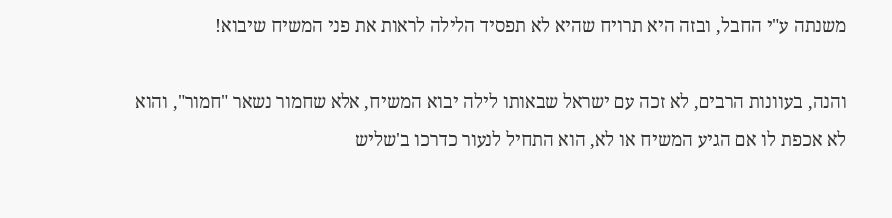משנתה ע"י החבל, ובזה היא תרויח שהיא לא תפסיד הלילה לראות את פני המשיח שיבוא!

והנה, בעוונות הרבים, לא זכה עם ישראל שבאותו לילה יבוא המשיח, אלא שחמור נשאר "חמור", והוא לא אכפת לו אם הגיע המשיח או לא, הוא התחיל לנעור כדרכו ב'שליש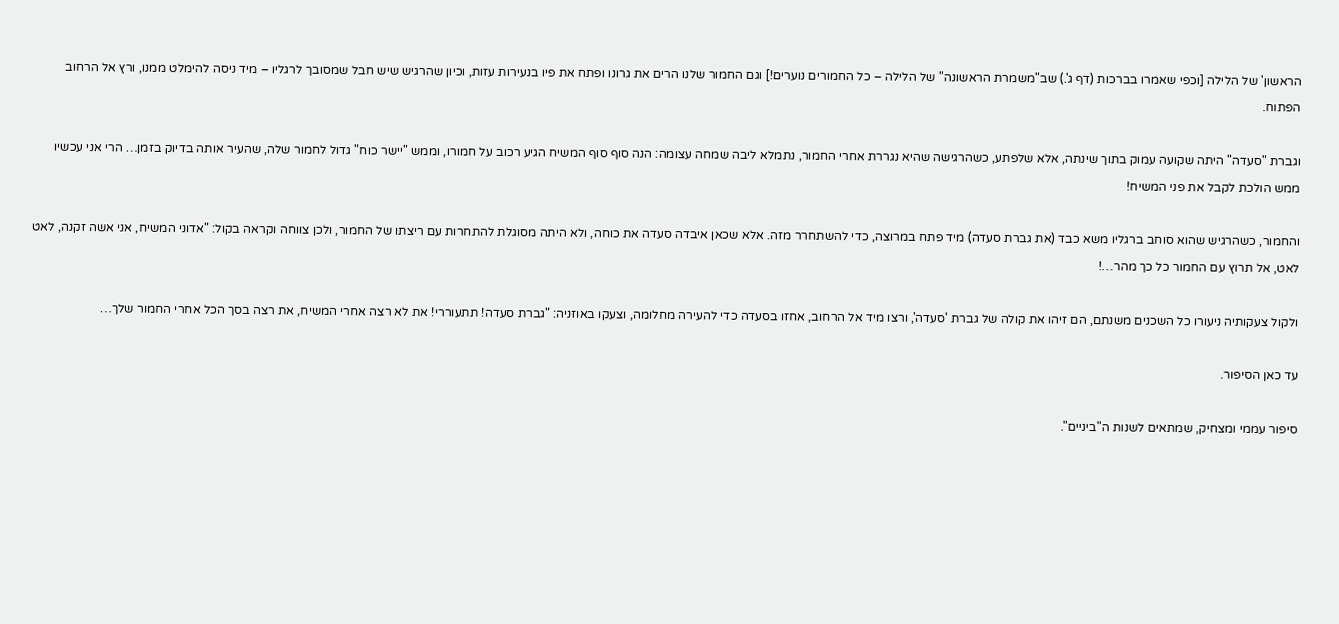הראשון' של הלילה [וכפי שאמרו בברכות (דף ג'.) שב"משמרת הראשונה" של הלילה – כל החמורים נוערים!] וגם החמור שלנו הרים את גרונו ופתח את פיו בנעירות עזות, וכיון שהרגיש שיש חבל שמסובך לרגליו – מיד ניסה להימלט ממנו, ורץ אל הרחוב הפתוח.

וגברת "סעדה" היתה שקועה עמוק בתוך שינתה, אלא שלפתע, כשהרגישה שהיא נגררת אחרי החמור, נתמלא ליבה שמחה עצומה: הנה סוף סוף המשיח הגיע רכוב על חמורו, וממש "יישר כוח" גדול לחמור שלה, שהעיר אותה בדיוק בזמן… הרי אני עכשיו ממש הולכת לקבל את פני המשיח!

והחמור, כשהרגיש שהוא סוחב ברגליו משא כבד (את גברת סעדה) מיד פתח במרוצה, כדי להשתחרר מזה. אלא שכאן איבדה סעדה את כוחה, ולא היתה מסוגלת להתחרות עם ריצתו של החמור, ולכן צווחה וקראה בקול: "אדוני המשיח, אני אשה זקנה, לאט לאט, אל תרוץ עם החמור כל כך מהר…!

ולקול צעקותיה ניעורו כל השכנים משנתם, הם זיהו את קולה של גברת 'סעדה', ורצו מיד אל הרחוב, אחזו בסעדה כדי להעירה מחלומה, וצעקו באוזניה: "גברת סעדה! תתעוררי! את לא רצה אחרי המשיח, את רצה בסך הכל אחרי החמור שלך…

עד כאן הסיפור.

סיפור עממי ומצחיק, שמתאים לשנות ה"ביניים".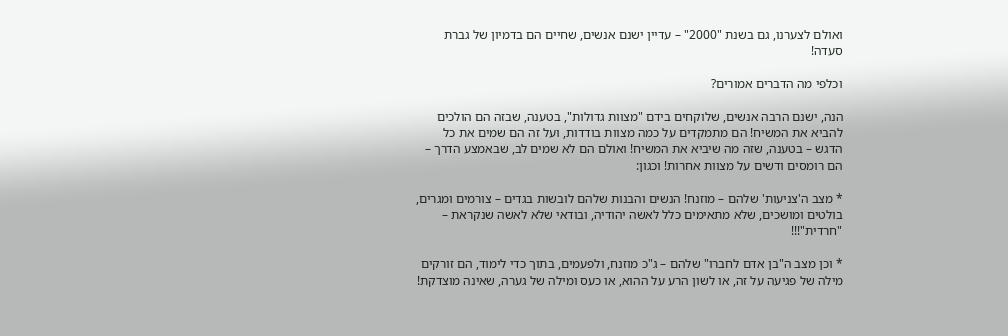ואולם לצערנו, גם בשנת "2000" – עדיין ישנם אנשים, שחיים הם בדמיון של גברת סעדה!

וכלפי מה הדברים אמורים?

הנה, ישנם הרבה אנשים, שלוקחים בידם "מצוות גדולות", בטענה, שבזה הם הולכים להביא את המשיח! הם מתמקדים על כמה מצוות בודדות, ועל זה הם שמים את כל הדגש – בטענה, שזה מה שיביא את המשיח! ואולם הם לא שמים לב, שבאמצע הדרך – הם רומסים ודשים על מצוות אחרות! וכגון:

* מצב ה'צניעות' שלהם – מוזנח! הנשים והבנות שלהם לובשות בגדים – צורמים ומגרים, בולטים ומושכים, שלא מתאימים כלל לאשה יהודיה, ובודאי שלא לאשה שנקראת – "חרדית"!!!

* וכן מצב ה"בן אדם לחברו" שלהם – ג"כ מוזנח, ולפעמים, בתוך כדי לימוד, הם זורקים מילה של פגיעה על זה, או לשון הרע על ההוא, או כעס ומילה של גערה, שאינה מוצדקת!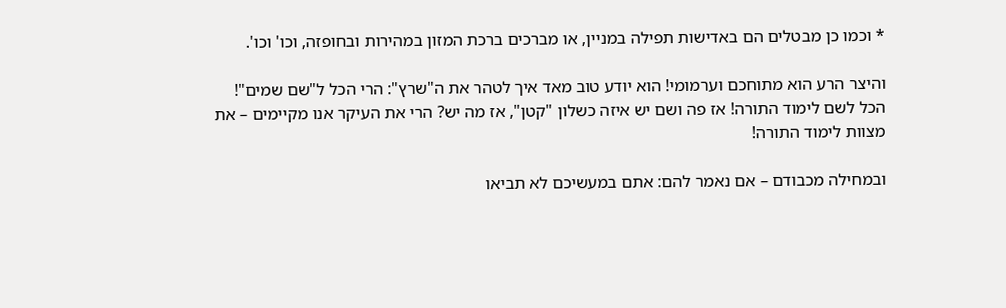* וכמו כן מבטלים הם באדישות תפילה במניין, או מברכים ברכת המזון במהירות ובחופזה, וכו' וכו'.

והיצר הרע הוא מתוחכם וערמומי! הוא יודע טוב מאד איך לטהר את ה"שרץ": הרי הכל ל"שם שמים"! הכל לשם לימוד התורה! אז פה ושם יש איזה כשלון "קטן", אז מה יש? הרי את העיקר אנו מקיימים – את מצוות לימוד התורה!

ובמחילה מכבודם – אם נאמר להם: אתם במעשיכם לא תביאו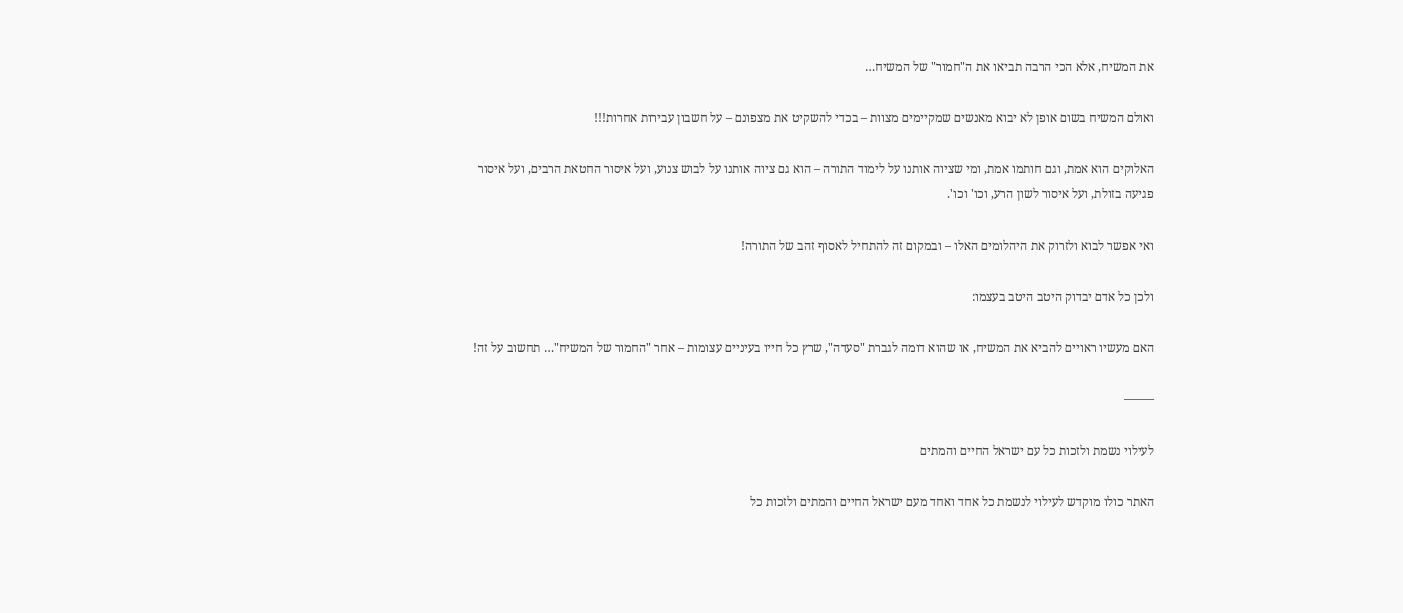את המשיח, אלא הכי הרבה תביאו את ה"חמור" של המשיח…

ואולם המשיח בשום אופן לא יבוא מאנשים שמקיימים מצוות – בכדי להשקיט את מצפונם – על חשבון עבירות אחרות!!!

האלוקים הוא אמת, וגם חותמו אמת, ומי שציוה אותנו על לימוד התורה – הוא גם ציוה אותנו על לבוש צנוע, ועל איסור החטאת הרבים, ועל איסור פגיעה בזולת, ועל איסור לשון הרע, וכו' וכו'.

ואי אפשר לבוא ולזרוק את היהלומים האלו – ובמקום זה להתחיל לאסוף זהב של התורה!

ולכן כל אדם יבדוק היטב היטב בעצמו:

האם מעשיו ראויים להביא את המשיח, או שהוא דומה לגברת "סעדה", שרץ כל חייו בעיניים עצומות – אחר "החמור של המשיח"… תחשוב על זה!

——–

לעילוי נשמת ולזכות כל עם ישראל החיים והמתים

האתר כולו מוקדש לעילוי לנשמת כל אחד ואחד מעם ישראל החיים והמתים ולזכות כל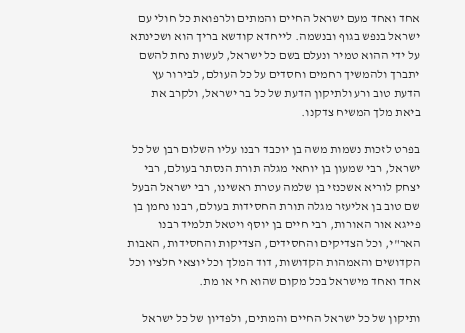אחד ואחד מעם ישראל החיים והמתים ולרפואת כל חולי עם ישראל בנפש בגוף ובנשמה. לייחדא קודשא בריך הוא ושכינתא על ידי ההוא טמיר ונעלם בשם כל ישראל, לעשות נחת להשם יתברך ולהמשיך רחמים וחסדים על כל העולם, לבירור עץ הדעת טוב ורע ולתיקון הדעת של כל בר ישראל, ולקרב את ביאת מלך המשיח צדקנו.

בפרט לזכות נשמות משה בן יוכבד רבנו עליו השלום רבן של כל ישראל, רבי שמעון בן יוחאי מגלה תורת הנסתר בעולם, רבי יצחק לוריא אשכנזי בן שלמה עטרת ראשינו, רבי ישראל הבעל שם טוב בן אליעזר מגלה תורת החסידות בעולם, רבנו נחמן בן פייגא אור האורות, רבי חיים בן יוסף ויטאל תלמיד רבנו האר"י, וכל הצדיקים והחסידים, הצדיקות והחסידות, האבות הקדושים והאמהות הקדושות, דוד המלך וכל יוצאי חלציו וכל אחד ואחד מישראל בכל מקום שהוא חי או מת.

ותיקון של כל ישראל החיים והמתים, ולפדיון של כל ישראל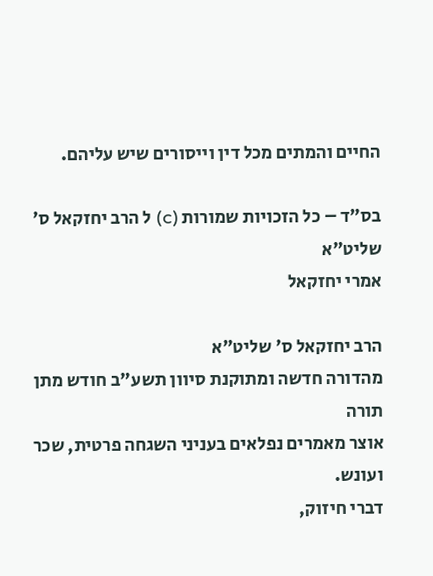החיים והמתים מכל דין וייסורים שיש עליהם.

בס"ד – כל הזכויות שמורות (c) ל הרב יחזקאל ס' שליט"א
אמרי יחזקאל

הרב יחזקאל ס' שליט"א
מהדורה חדשה ומתוקנת סיוון תשע"ב חודש מתן תורה
אוצר מאמרים נפלאים בעניני השגחה פרטית, שכר ועונש.
דברי חיזוק,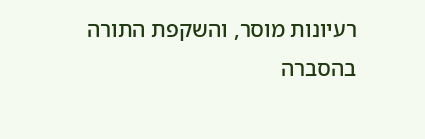רעיונות מוסר, והשקפת התורה
בהסברה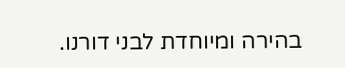בהירה ומיוחדת לבני דורנו.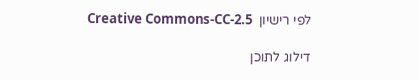לפי רישיון  Creative Commons-CC-2.5

דילוג לתוכן